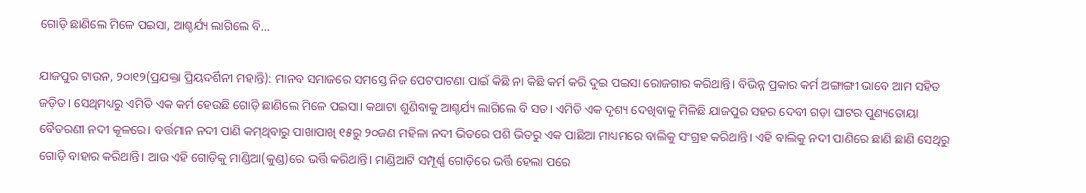ଗୋଡ଼ି ଛାଣିଲେ ମିଳେ ପଇସା, ଆଶ୍ଚର୍ଯ୍ୟ ଲାଗିଲେ ବି…

ଯାଜପୁର ଟାଉନ, ୨୦ା୧୨(ପ୍ରଯକ୍ତା ପ୍ରିୟଦର୍ଶିନୀ ମହାନ୍ତି): ମାନବ ସମାଜରେ ସମସ୍ତେ ନିଜ ପେଟପାଟଣା ପାଇଁ କିଛି ନା କିଛି କର୍ମ କରି ଦୁଇ ପଇସା ରୋଜଗାର କରିଥାନ୍ତି। ବିଭିନ୍ନ ପ୍ରକାର କର୍ମ ଅଙ୍ଗାଙ୍ଗୀ ଭାବେ ଆମ ସହିତ ଜଡ଼ିତ। ସେଥିମଧ୍ୟରୁ ଏମିତି ଏକ କର୍ମ ହେଉଛି ଗୋଡ଼ି ଛାଣିଲେ ମିଳେ ପଇସା। କଥାଟା ଶୁଣିବାକୁ ଆଶ୍ଚର୍ଯ୍ୟ ଲାଗିଲେ ବି ସତ। ଏମିତି ଏକ ଦୃଶ୍ୟ ଦେଖିବାକୁ ମିଳିଛି ଯାଜପୁର ସହର ଦେବୀ ଗଡ଼ା ଘାଟର ପୁଣ୍ୟତୋୟା ବୈତରଣୀ ନଦୀ କୂଳରେ। ବର୍ତ୍ତମାନ ନଦୀ ପାଣି କମ୍‌ଥିବାରୁ ପାଖାପାଖି ୧୫ରୁ ୨୦ଜଣ ମହିଳା ନଦୀ ଭିତରେ ପଶି ଭିତରୁ ଏକ ପାଛିଆ ମାଧ୍ୟମରେ ବାଲିକୁ ସଂଗ୍ରହ କରିଥାନ୍ତି। ଏହି ବାଲିକୁ ନଦୀ ପାଣିରେ ଛାଣି ଛାଣି ସେଥିରୁ ଗୋଡ଼ି ବାହାର କରିଥାନ୍ତି। ଆଉ ଏହି ଗୋଡ଼ିକୁ ମାଣ୍ଡିଆ(କୁଣ୍ଡ)ରେ ଭର୍ତ୍ତି କରିଥାନ୍ତି। ମାଣ୍ଡିଆଟି ସମ୍ପୂର୍ଣ୍ଣ ଗୋଡ଼ିରେ ଭର୍ତ୍ତି ହେଲା ପରେ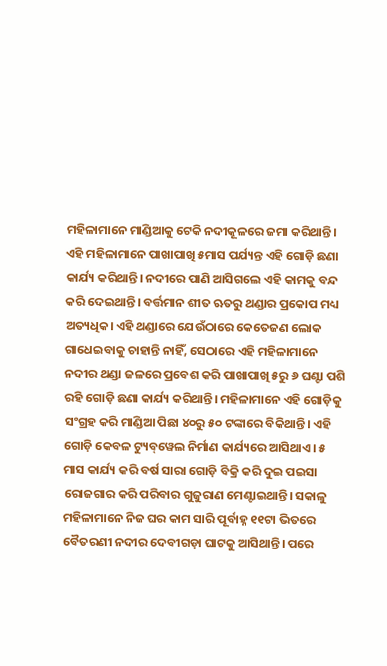ମହିଳାମାନେ ମାଣ୍ଡିଆକୁ ଟେକି ନଦୀକୂଳରେ ଜମା କରିଥାନ୍ତି। ଏହି ମହିଳାମାନେ ପାଖାପାଖି ୫ମାସ ପର୍ଯ୍ୟନ୍ତ ଏହି ଗୋଡ଼ି ଛଣା କାର୍ଯ୍ୟ କରିଥାନ୍ତି। ନଦୀରେ ପାଣି ଆସିଗଲେ ଏହି କାମକୁ ବନ୍ଦ କରି ଦେଇଥାନ୍ତି। ବର୍ତ୍ତମାନ ଶୀତ ଋତରୁ ଥଣ୍ଡାର ପ୍ରକୋପ ମଧ୍ୟ ଅତ୍ୟଧିକ। ଏହି ଥଣ୍ଡାରେ ଯେଉଁଠାରେ କେତେଜଣ ଲୋକ ଗାଧେଇବାକୁ ଚାହାନ୍ତି ନାହିଁ, ସେଠାରେ ଏହି ମହିଳାମାନେ ନଦୀର ଥଣ୍ଡା ଜଳରେ ପ୍ରବେଶ କରି ପାଖାପାଖି ୫ରୁ ୬ ଘଣ୍ଟା ପଶି ରହି ଗୋଡ଼ି ଛଣା କାର୍ଯ୍ୟ କରିଥାନ୍ତି। ମହିଳାମାନେ ଏହି ଗୋଡ଼ିକୁ ସଂଗ୍ରହ କରି ମାଣ୍ଡିଆ ପିଛା ୪୦ରୁ ୫୦ ଟଙ୍କାରେ ବିକିଥାନ୍ତି। ଏହି ଗୋଡ଼ି କେବଳ ଟ୍ୟୁବ୍‌ୱେଲ ନିର୍ମାଣ କାର୍ଯ୍ୟରେ ଆସିଥାଏ। ୫ ମାସ କାର୍ଯ୍ୟ କରି ବର୍ଷ ସାରା ଗୋଡ଼ି ବିକ୍ରି କରି ଦୁଇ ପଇସା ରୋଜଗାର କରି ପରିବାର ଗୁଜୁରାଣ ମେଣ୍ଟାଇଥାନ୍ତି। ସକାଳୁ ମହିଳାମାନେ ନିଜ ଘର କାମ ସାରି ପୂର୍ବାହ୍ନ ୧୧ଟା ଭିତରେ ବୈତରଣୀ ନଦୀର ଦେବୀଗଡ଼ା ଘାଟକୁ ଆସିଥାନ୍ତି। ପରେ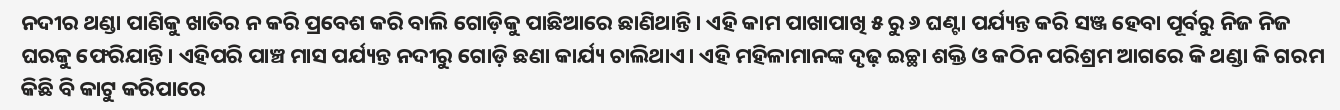ନଦୀର ଥଣ୍ଡା ପାଣିକୁ ଖାତିର ନ କରି ପ୍ରବେଶ କରି ବାଲି ଗୋଡ଼ିକୁ ପାଛିଆରେ ଛାଣିଥାନ୍ତି। ଏହି କାମ ପାଖାପାଖି ୫ ରୁ ୬ ଘଣ୍ଟା ପର୍ଯ୍ୟନ୍ତ କରି ସଞ୍ଜ ହେବା ପୂର୍ବରୁ ନିଜ ନିଜ ଘରକୁ ଫେରିଯାନ୍ତି। ଏହିପରି ପାଞ୍ଚ ମାସ ପର୍ଯ୍ୟନ୍ତ ନଦୀରୁ ଗୋଡ଼ି ଛଣା କାର୍ଯ୍ୟ ଚାଲିଥାଏ। ଏହି ମହିଳାମାନଙ୍କ ଦୃଢ଼ ଇଚ୍ଛା ଶକ୍ତି ଓ କଠିନ ପରିଶ୍ରମ ଆଗରେ କି ଥଣ୍ଡା କି ଗରମ କିଛି ବି କାଟୁ କରିପାରେ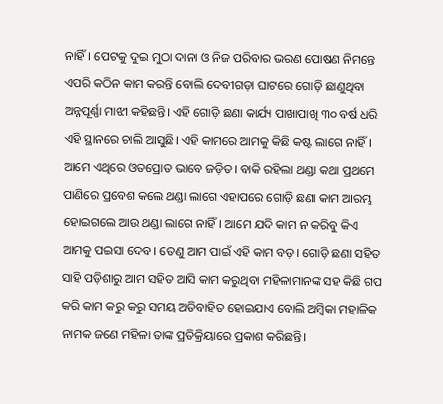ନାହିଁ। ପେଟକୁ ଦୁଇ ମୁଠା ଦାନା ଓ ନିଜ ପରିବାର ଭରଣ ପୋଷଣ ନିମନ୍ତେ ଏପରି କଠିନ କାମ କରନ୍ତି ବୋଲି ଦେବୀଗଡ଼ା ଘାଟରେ ଗୋଡ଼ି ଛାଣୁଥିବା ଅନ୍ନପୂର୍ଣ୍ଣା ମାଝୀ କହିଛନ୍ତି। ଏହି ଗୋଡ଼ି ଛଣା କାର୍ଯ୍ୟ ପାଖାପାଖି ୩୦ ବର୍ଷ ଧରି ଏହି ସ୍ଥାନରେ ଚାଲି ଆସୁଛି। ଏହି କାମରେ ଆମକୁ କିଛି କଷ୍ଟ ଲାଗେ ନାହିଁ। ଆମେ ଏଥିରେ ଓତପ୍ରୋତ ଭାବେ ଜଡ଼ିତ। ବାକି ରହିଲା ଥଣ୍ଡା କଥା ପ୍ରଥମେ ପାଣିରେ ପ୍ରବେଶ କଲେ ଥଣ୍ଡା ଲାଗେ ଏହାପରେ ଗୋଡ଼ି ଛଣା କାମ ଆରମ୍ଭ ହୋଇଗଲେ ଆଉ ଥଣ୍ଡା ଲାଗେ ନାହିଁ। ଆମେ ଯଦି କାମ ନ କରିବୁ କିଏ ଆମକୁ ପଇସା ଦେବ। ତେଣୁ ଆମ ପାଇଁ ଏହି କାମ ବଡ଼। ଗୋଡ଼ି ଛଣା ସହିତ ସାହି ପଡ଼ିଶାରୁ ଆମ ସହିତ ଆସି କାମ କରୁଥିବା ମହିଳାମାନଙ୍କ ସହ କିଛି ଗପ କରି କାମ କରୁ କରୁ ସମୟ ଅତିବାହିତ ହୋଇଯାଏ ବୋଲି ଅମ୍ବିକା ମହାଳିକ ନାମକ ଜଣେ ମହିଳା ତାଙ୍କ ପ୍ରତିକ୍ରିୟାରେ ପ୍ରକାଶ କରିଛନ୍ତି।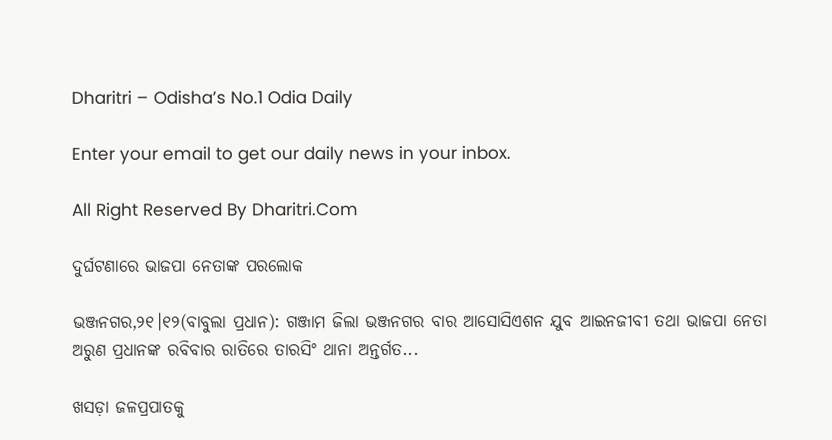Dharitri – Odisha’s No.1 Odia Daily

Enter your email to get our daily news in your inbox.

All Right Reserved By Dharitri.Com

ଦୁର୍ଘଟଣାରେ ଭାଜପା ନେତାଙ୍କ ପରଲୋକ

ଭଞ୍ଜନଗର,୨୧।୧୨(ବାବୁଲା ପ୍ରଧାନ): ଗଞ୍ଜାମ ଜିଲା ଭଞ୍ଜନଗର ବାର ଆସୋସିଏଶନ ଯୁବ ଆଇନଜୀବୀ ତଥା ଭାଜପା ନେତା ଅରୁଣ ପ୍ରଧାନଙ୍କ ରବିବାର ରାତିରେ ତାରସିଂ ଥାନା ଅନ୍ତର୍ଗତ...

ଖସଡ଼ା ଜଳପ୍ରପାତକୁ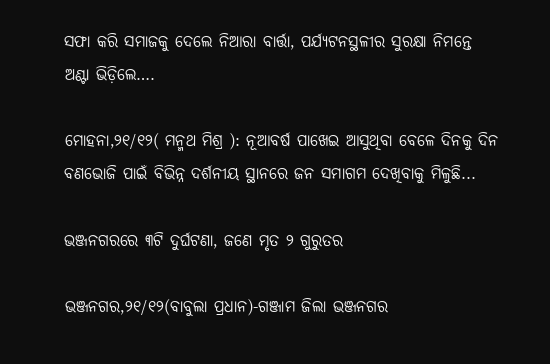ସଫା କରି ସମାଜକୁ ଦେଲେ ନିଆରା ବାର୍ତ୍ତା, ପର୍ଯ୍ୟଟନସ୍ଥଳୀର ସୁରକ୍ଷା ନିମନ୍ତେ ଅଣ୍ଟା ଭିଡ଼ିଲେ….

ମୋହନା,୨୧/୧୨( ମନ୍ମଥ ମିଶ୍ର ): ନୂଆବର୍ଷ ପାଖେଇ ଆସୁଥିବା ବେଳେ ଦିନକୁ ଦିନ ବଣଭୋଜି ପାଇଁ ବିଭିନ୍ନ ଦର୍ଶନୀୟ ସ୍ଥାନରେ ଜନ ସମାଗମ ଦେଖିବାକୁ ମିଳୁଛି...

ଭଞ୍ଜନଗରରେ ୩ଟି ଦୁର୍ଘଟଣା, ଜଣେ ମୃତ ୨ ଗୁରୁତର

ଭଞ୍ଜନଗର,୨୧/୧୨(ବାବୁଲା ପ୍ରଧାନ)-ଗଞ୍ଜାମ ଜିଲା ଭଞ୍ଜନଗର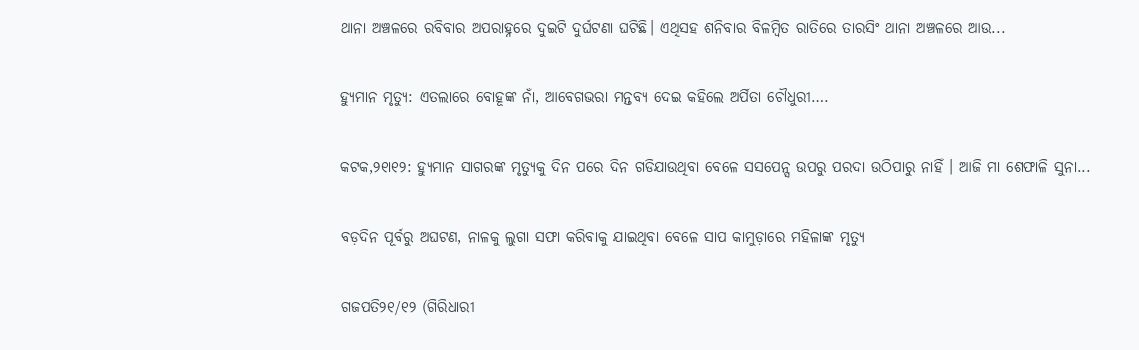ଥାନା ଅଞ୍ଚଳରେ ରବିବାର ଅପରାହ୍ନରେ ଦୁଇଟି ଦୁର୍ଘଟଣା ଘଟିଛି। ଏଥିସହ ଶନିବାର ବିଳମ୍ବିତ ରାତିରେ ତାରସିଂ ଥାନା ଅଞ୍ଚଳରେ ଆଉ...

ହ୍ୟୁମାନ ମୃତ୍ୟୁ: ଏତଲାରେ ବୋହୂଙ୍କ ନାଁ, ଆବେଗଭରା ମନ୍ତବ୍ୟ ଦେଇ କହିଲେ ଅର୍ପିତା ଚୌଧୁରୀ….

କଟକ,୨୧ା୧୨: ହ୍ୟୁମାନ ସାଗରଙ୍କ ମୃତ୍ୟୁକୁ ଦିନ ପରେ ଦିନ ଗଡିଯାଉଥିବା ବେଳେ ସସପେନ୍ସ ଉପରୁ ପରଦା ଉଠିପାରୁ ନାହିଁ । ଆଜି ମା ଶେଫାଳି ସୁନା...

ବଡ଼ଦିନ ପୂର୍ବରୁ ଅଘଟଣ, ନାଳକୁ ଲୁଗା ସଫା କରିବାକୁ ଯାଇଥିବା ବେଳେ ସାପ କାମୁଡ଼ାରେ ମହିଳାଙ୍କ ମୃତ୍ୟୁ

ଗଜପତି୨୧/୧୨ (ଗିରିଧାରୀ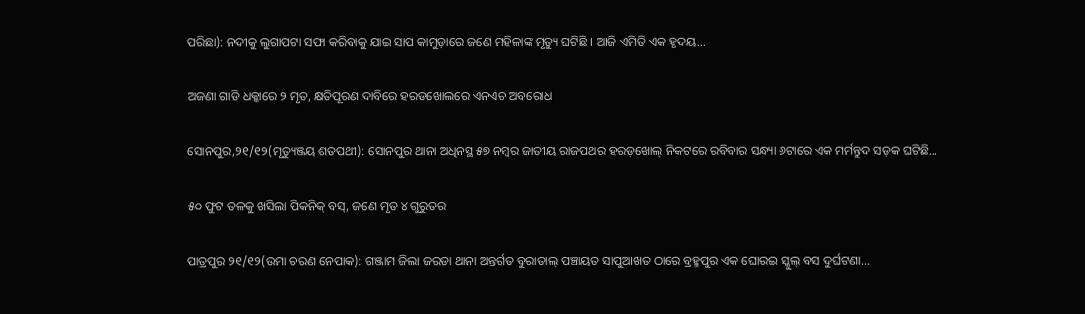ପରିଛା): ନଦୀକୁ ଲୁଗାପଟା ସଫା କରିବାକୁ ଯାଇ ସାପ କାମୁଡ଼ାରେ ଜଣେ ମହିଳାଙ୍କ ମୃତ୍ୟୁ ଘଟିଛି । ଆଜି ଏମିତି ଏକ ହୃଦୟ...

ଅଜଣା ଗାଡି ଧକ୍କାରେ ୨ ମୃତ, କ୍ଷତିପୂରଣ ଦାବିରେ ହରଡଖୋଲରେ ଏନଏଚ ଅବରୋଧ

ସୋନପୁର,୨୧/୧୨(ମୃତ୍ୟୁଞ୍ଜୟ ଶତପଥୀ): ସୋନପୁର ଥାନା ଅଧିନସ୍ଥ ୫୭ ନମ୍ବର ଜାତୀୟ ରାଜପଥର ହରଡ଼ଖୋଲ୍ ନିକଟରେ ରବିବାର ସନ୍ଧ୍ୟା ୬ଟାରେ ଏକ ମର୍ମନ୍ତୁଦ ସଡ଼କ ଘଟିଛି...

୫୦ ଫୁଟ ତଳକୁ ଖସିଲା ପିକନିକ୍ ବସ୍, ଜଣେ ମୃତ ୪ ଗୁରୁତର

ପାତ୍ରପୁର ୨୧/୧୨(ଉମା ଚରଣ ନେପାକ): ଗଞ୍ଜାମ ଜିଲା ଜରଡା ଥାନା ଅନ୍ତର୍ଗତ ବୁରାତାଲ୍ ପଞ୍ଚାୟତ ସାପୁଆଖତ ଠାରେ ବ୍ରହ୍ମପୁର ଏକ ଘୋରଇ ସ୍କୁଲ୍ ବସ ଦୁର୍ଘଟଣା...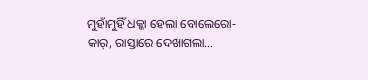ମୁହାଁମୁହିଁ ଧକ୍କା ହେଲା ବୋଲେରୋ-କାର୍, ରାସ୍ତାରେ ଦେଖାଗଲା…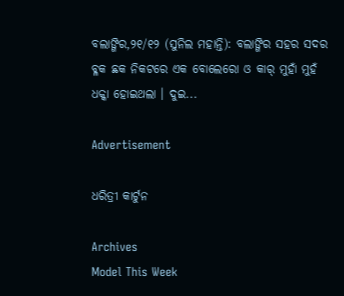ବଲାଙ୍ଗିର,୨୧/୧୨ (ସୁନିଲ ମହାନ୍ତି): ବଲାଙ୍ଗିର ସହର ସଦର ବ୍ଳକ ଛକ ନିକଟରେ ଏକ ବୋଲେରୋ ଓ କାର୍ ମୁହାଁ ମୁହଁ ଧକ୍କା ହୋଇଥଲା । ଦୁଇ...

Advertisement

ଧରିତ୍ରୀ କାର୍ଟୁନ

Archives
Model This Week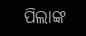ପିଲାଙ୍କ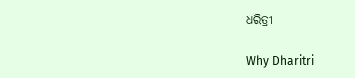ଧରିତ୍ରୀ

Why Dharitri